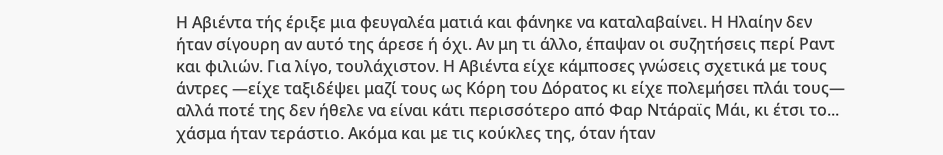Η Αβιέντα τής έριξε μια φευγαλέα ματιά και φάνηκε να καταλαβαίνει. Η Ηλαίην δεν ήταν σίγουρη αν αυτό της άρεσε ή όχι. Αν μη τι άλλο, έπαψαν οι συζητήσεις περί Ραντ και φιλιών. Για λίγο, τουλάχιστον. Η Αβιέντα είχε κάμποσες γνώσεις σχετικά με τους άντρες —είχε ταξιδέψει μαζί τους ως Κόρη του Δόρατος κι είχε πολεμήσει πλάι τους— αλλά ποτέ της δεν ήθελε να είναι κάτι περισσότερο από Φαρ Ντάραϊς Μάι, κι έτσι το... χάσμα ήταν τεράστιο. Ακόμα και με τις κούκλες της, όταν ήταν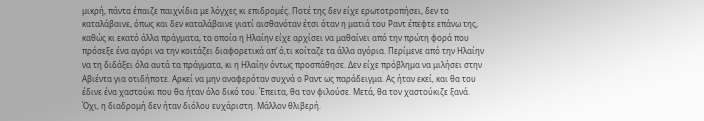μικρή, πάντα έπαιζε παιχνίδια με λόγχες κι επιδρομές. Ποτέ της δεν είχε ερωτοτροπήσει, δεν το καταλάβαινε, όπως και δεν καταλάβαινε γιατί αισθανόταν έτσι όταν η ματιά του Ραντ έπεφτε επάνω της, καθώς κι εκατό άλλα πράγματα, τα οποία η Ηλαίην είχε αρχίσει να μαθαίνει από την πρώτη φορά που πρόσεξε ένα αγόρι να την κοιτάζει διαφορετικά απ’ ό,τι κοίταζε τα άλλα αγόρια. Περίμενε από την Ηλαίην να τη διδάξει όλα αυτά τα πράγματα, κι η Ηλαίην όντως προσπάθησε. Δεν είχε πρόβλημα να μιλήσει στην Αβιέντα για οτιδήποτε. Αρκεί να μην αναφερόταν συχνά ο Ραντ ως παράδειγμα. Ας ήταν εκεί, και θα του έδινε ένα χαστούκι που θα ήταν όλο δικό του. Έπειτα, θα τον φιλούσε. Μετά, θα τον χαστούκιζε ξανά.
Όχι, η διαδρομή δεν ήταν διόλου ευχάριστη. Μάλλον θλιβερή.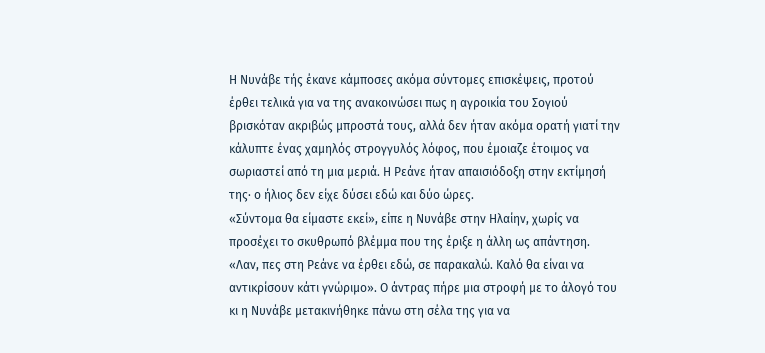Η Νυνάβε τής έκανε κάμποσες ακόμα σύντομες επισκέψεις, προτού έρθει τελικά για να της ανακοινώσει πως η αγροικία του Σογιού βρισκόταν ακριβώς μπροστά τους, αλλά δεν ήταν ακόμα ορατή γιατί την κάλυπτε ένας χαμηλός στρογγυλός λόφος, που έμοιαζε έτοιμος να σωριαστεί από τη μια μεριά. Η Ρεάνε ήταν απαισιόδοξη στην εκτίμησή της· ο ήλιος δεν είχε δύσει εδώ και δύο ώρες.
«Σύντομα θα είμαστε εκεί», είπε η Νυνάβε στην Ηλαίην, χωρίς να προσέχει το σκυθρωπό βλέμμα που της έριξε η άλλη ως απάντηση. «Λαν, πες στη Ρεάνε να έρθει εδώ, σε παρακαλώ. Καλό θα είναι να αντικρίσουν κάτι γνώριμο». Ο άντρας πήρε μια στροφή με το άλογό του κι η Νυνάβε μετακινήθηκε πάνω στη σέλα της για να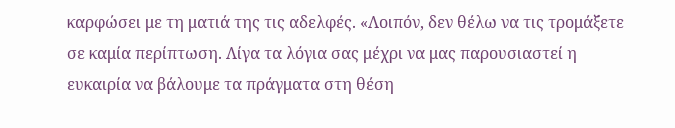καρφώσει με τη ματιά της τις αδελφές. «Λοιπόν, δεν θέλω να τις τρομάξετε σε καμία περίπτωση. Λίγα τα λόγια σας μέχρι να μας παρουσιαστεί η ευκαιρία να βάλουμε τα πράγματα στη θέση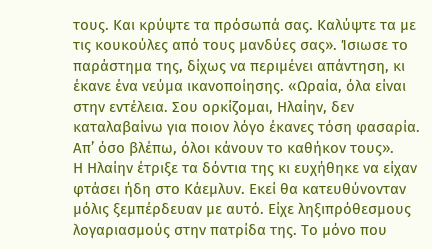τους. Και κρύψτε τα πρόσωπά σας. Καλύψτε τα με τις κουκούλες από τους μανδύες σας». Ίσιωσε το παράστημα της, δίχως να περιμένει απάντηση, κι έκανε ένα νεύμα ικανοποίησης. «Ωραία, όλα είναι στην εντέλεια. Σου ορκίζομαι, Ηλαίην, δεν καταλαβαίνω για ποιον λόγο έκανες τόση φασαρία. Απ’ όσο βλέπω, όλοι κάνουν το καθήκον τους».
Η Ηλαίην έτριξε τα δόντια της κι ευχήθηκε να είχαν φτάσει ήδη στο Κάεμλυν. Εκεί θα κατευθύνονταν μόλις ξεμπέρδευαν με αυτό. Είχε ληξιπρόθεσμους λογαριασμούς στην πατρίδα της. Το μόνο που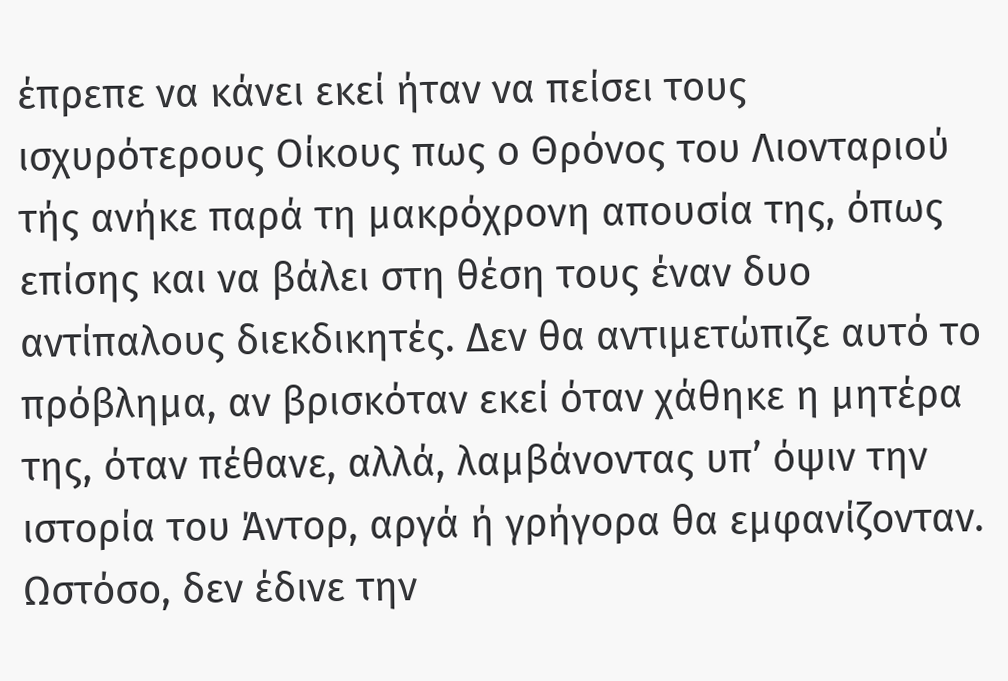έπρεπε να κάνει εκεί ήταν να πείσει τους ισχυρότερους Οίκους πως ο Θρόνος του Λιονταριού τής ανήκε παρά τη μακρόχρονη απουσία της, όπως επίσης και να βάλει στη θέση τους έναν δυο αντίπαλους διεκδικητές. Δεν θα αντιμετώπιζε αυτό το πρόβλημα, αν βρισκόταν εκεί όταν χάθηκε η μητέρα της, όταν πέθανε, αλλά, λαμβάνοντας υπ’ όψιν την ιστορία του Άντορ, αργά ή γρήγορα θα εμφανίζονταν. Ωστόσο, δεν έδινε την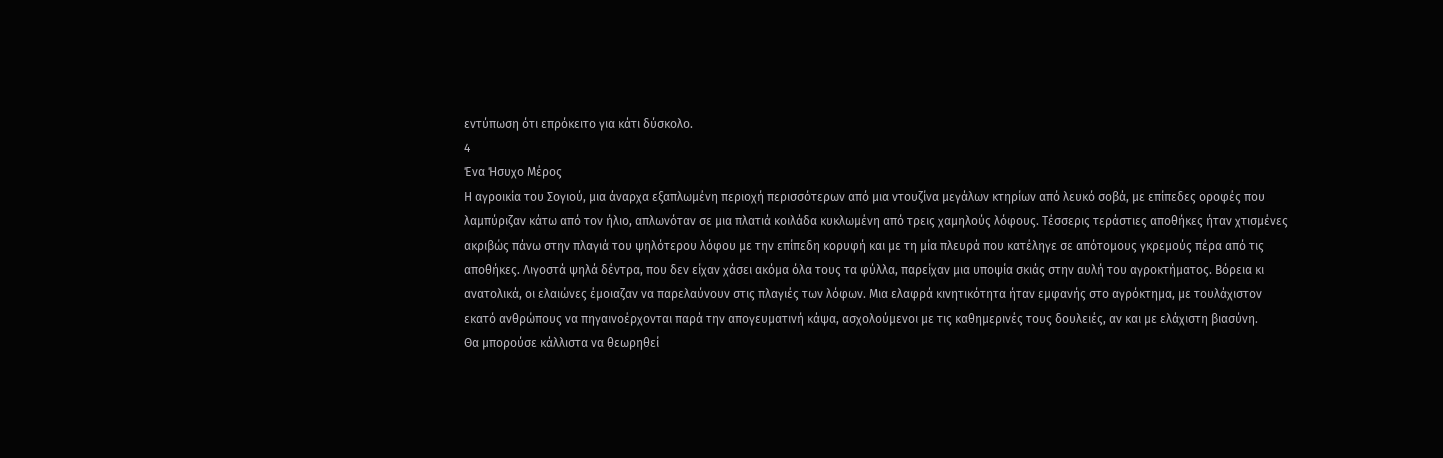εντύπωση ότι επρόκειτο για κάτι δύσκολο.
4
Ένα Ήσυχο Μέρος
Η αγροικία του Σογιού, μια άναρχα εξαπλωμένη περιοχή περισσότερων από μια ντουζίνα μεγάλων κτηρίων από λευκό σοβά, με επίπεδες οροφές που λαμπύριζαν κάτω από τον ήλιο, απλωνόταν σε μια πλατιά κοιλάδα κυκλωμένη από τρεις χαμηλούς λόφους. Τέσσερις τεράστιες αποθήκες ήταν χτισμένες ακριβώς πάνω στην πλαγιά του ψηλότερου λόφου με την επίπεδη κορυφή και με τη μία πλευρά που κατέληγε σε απότομους γκρεμούς πέρα από τις αποθήκες. Λιγοστά ψηλά δέντρα, που δεν είχαν χάσει ακόμα όλα τους τα φύλλα, παρείχαν μια υποψία σκιάς στην αυλή του αγροκτήματος. Βόρεια κι ανατολικά, οι ελαιώνες έμοιαζαν να παρελαύνουν στις πλαγιές των λόφων. Μια ελαφρά κινητικότητα ήταν εμφανής στο αγρόκτημα, με τουλάχιστον εκατό ανθρώπους να πηγαινοέρχονται παρά την απογευματινή κάψα, ασχολούμενοι με τις καθημερινές τους δουλειές, αν και με ελάχιστη βιασύνη.
Θα μπορούσε κάλλιστα να θεωρηθεί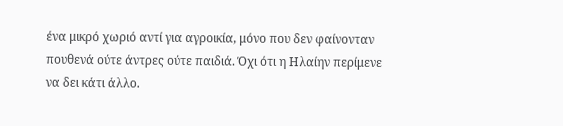ένα μικρό χωριό αντί για αγροικία, μόνο που δεν φαίνονταν πουθενά ούτε άντρες ούτε παιδιά. Όχι ότι η Ηλαίην περίμενε να δει κάτι άλλο.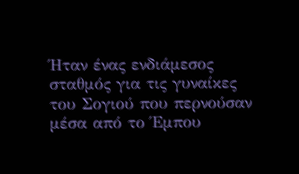Ήταν ένας ενδιάμεσος σταθμός για τις γυναίκες του Σογιού που περνούσαν μέσα από το Έμπου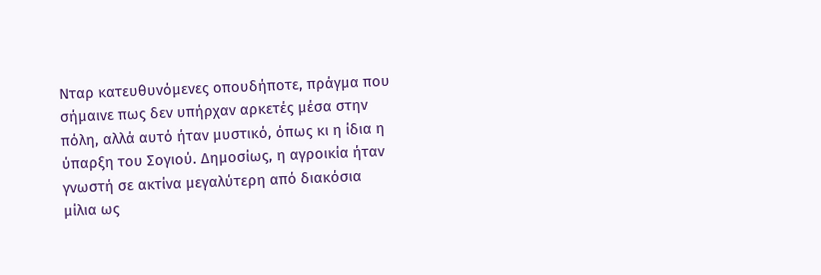Νταρ κατευθυνόμενες οπουδήποτε, πράγμα που σήμαινε πως δεν υπήρχαν αρκετές μέσα στην πόλη, αλλά αυτό ήταν μυστικό, όπως κι η ίδια η ύπαρξη του Σογιού. Δημοσίως, η αγροικία ήταν γνωστή σε ακτίνα μεγαλύτερη από διακόσια μίλια ως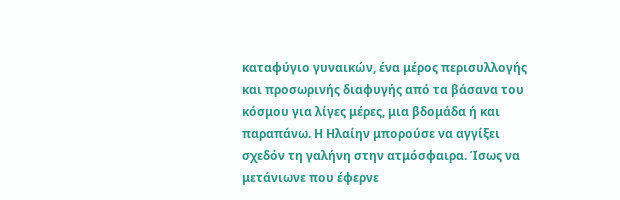καταφύγιο γυναικών, ένα μέρος περισυλλογής και προσωρινής διαφυγής από τα βάσανα του κόσμου για λίγες μέρες, μια βδομάδα ή και παραπάνω. Η Ηλαίην μπορούσε να αγγίξει σχεδόν τη γαλήνη στην ατμόσφαιρα. Ίσως να μετάνιωνε που έφερνε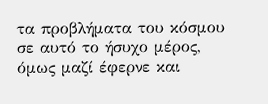τα προβλήματα του κόσμου σε αυτό το ήσυχο μέρος, όμως μαζί έφερνε και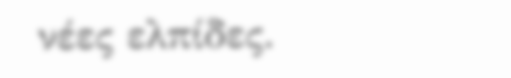νέες ελπίδες.